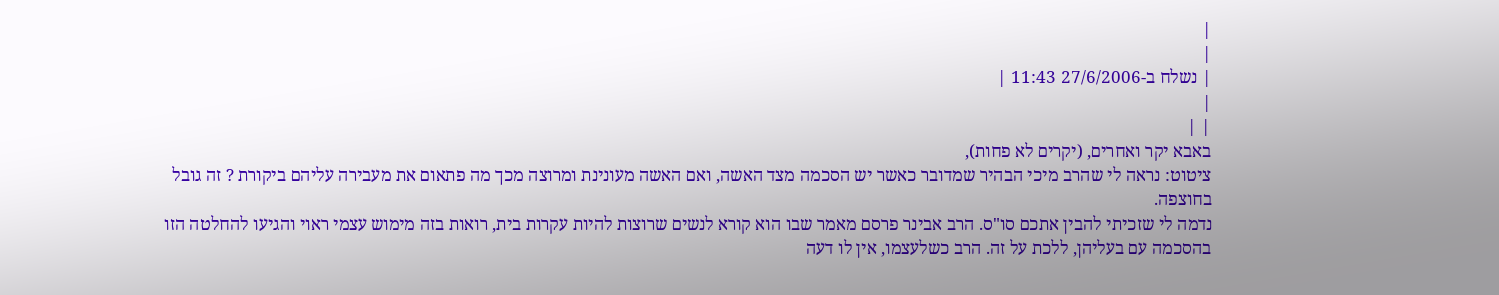|
|
| נשלח ב-27/6/2006 11:43 |
|
| |
באבא יקר ואחרים, (יקרים לא פחות),
ציטוט: נראה לי שהרב מיכי הבהיר שמדובר כאשר יש הסכמה מצד האשה, ואם האשה מעונינת ומרוצה מכך מה פתאום את מעבירה עליהם ביקורת ? זה גובל בחוצפה.
נדמה לי שזכיתי להבין אתכם סו"ס. הרב אבינר פרסם מאמר שבו הוא קורא לנשים שרוצות להיות עקרות בית, רואות בזה מימוש עצמי ראוי והגיעו להחלטה הזו בהסכמה עם בעליהן, ללכת על זה. הרב כשלעצמו, אין לו דעה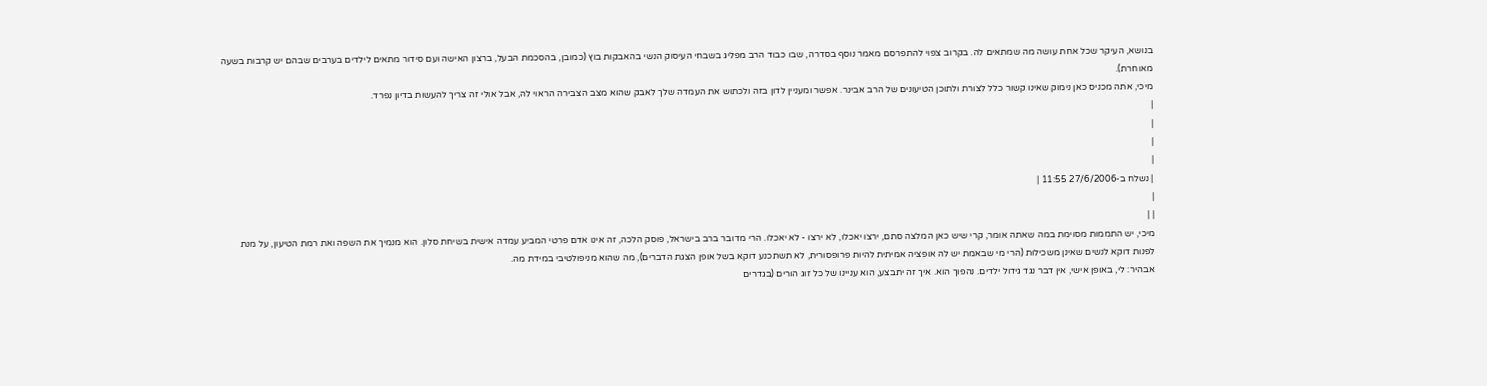בנושא, העיקר שכל אחת עושה מה שמתאים לה. בקרוב צפוי להתפרסם מאמר נוסף בסדרה, שבו כבוד הרב מפליג בשבחי העיסוק הנשי בהאבקות בוץ (כמובן, בהסכמת הבעל, ברצון האישה ועם סידור מתאים לילדים בערבים שבהם יש קרבות בשעה מאוחרת).
מיכי, אתה מכניס כאן נימוק שאינו קשור כלל לצורת ולתוכן הטיעונים של הרב אבינר. אפשר ומעניין לדון בזה ולכתוש את העמדה שלך לאבק שהוא מצב הצבירה הראוי לה, אבל אולי זה צריך להעשות בדיון נפרד.
|
|
|
|
| נשלח ב-27/6/2006 11:55 |
|
| |
מיכי, יש התממות מסוימת במה שאתה אומר, קרי שיש כאן המלצה סתם, ירצו יאכלו, לא ירצו - לא יאכלו. הרי מדובר ברב בישראל, פוסק הלכה, זה אינו אדם פרטי המביע עמדה אישית בשיחת סלון. הוא מנמיך את השפה ואת רמת הטיעון, על מנת לפנות דוקא לנשים שאינן משכילות (הרי מי שבאמת יש לה אופציה אמיתית להיות פרופסורית, לא תשתכנע דוקא בשל אופן הצגת הדברים), מה שהוא מניפולטיבי במידת מה.
אבהיר: לי, באופן אישי, אין דבר נגד גידול ילדים. נהפוך הוא. איך זה יתבצע, הוא עניינו של כל זוג הורים (בגדרים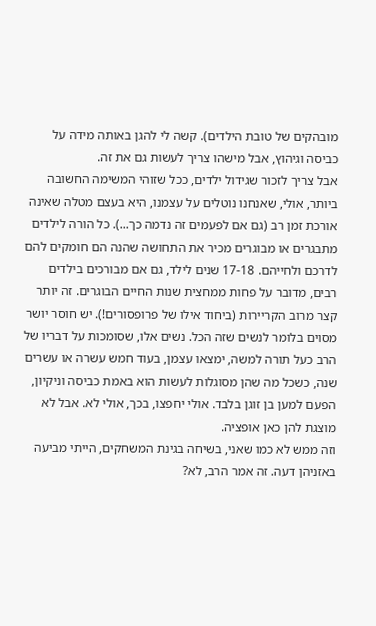מובהקים של טובת הילדים). קשה לי להגן באותה מידה על כביסה וגיהוץ, אבל מישהו צריך לעשות גם את זה.
אבל צריך לזכור שגידול ילדים, ככל שזוהי המשימה החשובה ביותר, אולי, שאנחנו נוטלים על עצמנו, היא בעצם מטלה שאינה אורכת זמן רב (גם אם לפעמים זה נדמה כך...). כל הורה לילדים מתבגרים או מבוגרים מכיר את התחושה שהנה הם חומקים להם לדרכם ולחייהם. 17-18 שנים לילד, גם אם מבורכים בילדים רבים, מדובר על פחות ממחצית שנות החיים הבוגרים. זה יותר קצר מרוב הקריירות (ביחוד אילו של פרופסורים!). יש חוסר יושר מסוים בלומר לנשים שזה הכל. נשים אלו, שסומכות על דבריו של הרב כעל תורה למשה, ימצאו עצמן, בעוד חמש עשרה או עשרים שנה, כשכל מה שהן מסוגלות לעשות הוא באמת כביסה וניקיון, הפעם למען בן זוגן בלבד. אולי יחפצו, בכך, אולי לא. אבל לא מוצגת להן כאן אופציה.
וזה ממש לא כמו שאני, בשיחה בגינת המשחקים, הייתי מביעה באזניהן דעה. זה אמר הרב, לא?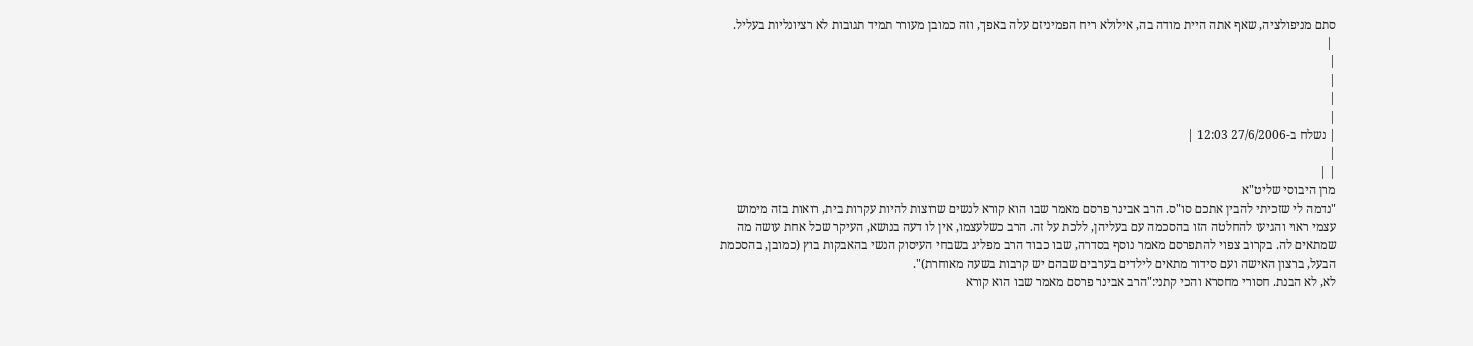סתם מניפולציה, שאף אתה היית מודה בה, אילולא ריח הפמיניזם עלה באפך, וזה כמובן מעורר תמיד תגובות לא רציונליות בעליל.
 |
|
|
|
|
| נשלח ב-27/6/2006 12:03 |
|
| |
מרן היבוסי שליט"א
"נדמה לי שזכיתי להבין אתכם סו"ס. הרב אבינר פרסם מאמר שבו הוא קורא לנשים שרוצות להיות עקרות בית, רואות בזה מימוש עצמי ראוי והגיעו להחלטה הזו בהסכמה עם בעליהן, ללכת על זה. הרב כשלעצמו, אין לו דעה בנושא, העיקר שכל אחת עושה מה שמתאים לה. בקרוב צפוי להתפרסם מאמר נוסף בסדרה, שבו כבוד הרב מפליג בשבחי העיסוק הנשי בהאבקות בוץ (כמובן, בהסכמת הבעל, ברצון האישה ועם סידור מתאים לילדים בערבים שבהם יש קרבות בשעה מאוחרת)".
לא, לא הבנת. חסורי מחסרא והכי קתני:"הרב אבינר פרסם מאמר שבו הוא קורא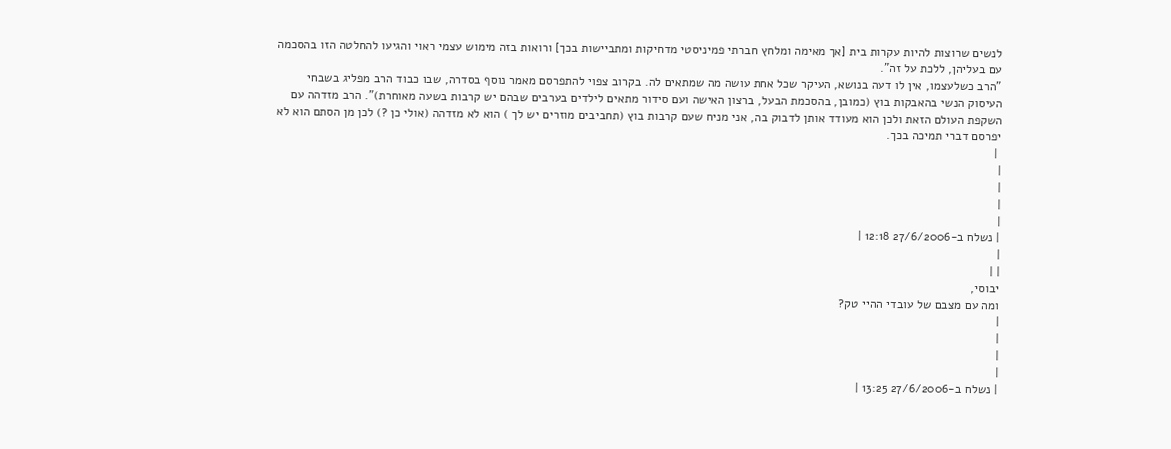לנשים שרוצות להיות עקרות בית [אך מאימה ומלחץ חברתי פמיניסטי מדחיקות ומתביישות בכך] ורואות בזה מימוש עצמי ראוי והגיעו להחלטה הזו בהסכמה עם בעליהן, ללכת על זה".
"הרב כשלעצמו, אין לו דעה בנושא, העיקר שכל אחת עושה מה שמתאים לה. בקרוב צפוי להתפרסם מאמר נוסף בסדרה, שבו כבוד הרב מפליג בשבחי העיסוק הנשי בהאבקות בוץ (כמובן, בהסכמת הבעל, ברצון האישה ועם סידור מתאים לילדים בערבים שבהם יש קרבות בשעה מאוחרת)". הרב מזדהה עם השקפת העולם הזאת ולכן הוא מעודד אותן לדבוק בה, אני מניח שעם קרבות בוץ (תחביבים מוזרים יש לך ) הוא לא מזדהה (אולי כן ?) לכן מן הסתם הוא לא יפרסם דברי תמיכה בכך.
 |
|
|
|
|
| נשלח ב-27/6/2006 12:18 |
|
| |
יבוסי,
ומה עם מצבם של עובדי ההיי טק?
|
|
|
|
| נשלח ב-27/6/2006 13:25 |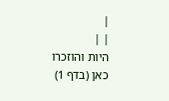|
| |
היות והוזכרו כאן (בדף 1)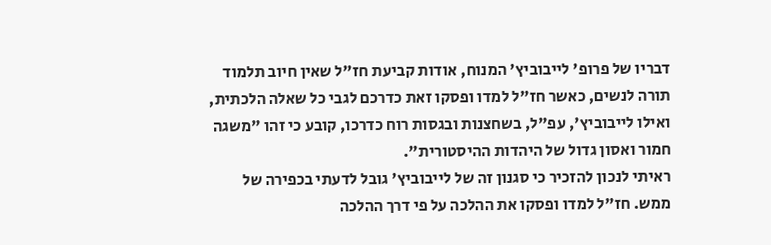דבריו של פרופ' לייבוביץ' המנוח, אודות קביעת חז"ל שאין חיוב תלמוד תורה לנשים, כאשר חז"ל למדו ופסקו זאת כדרכם לגבי כל שאלה הלכתית, ואילו לייבוביץ', עפ"ל, בשחצנות ובגסות רוח כדרכו, קובע כי זהו "משגה חמור ואסון גדול של היהדות ההיסטורית".
ראיתי לנכון להזכיר כי סגנון זה של לייבוביץ' גובל לדעתי בכפירה של ממש. חז"ל למדו ופסקו את ההלכה על פי דרך ההלכה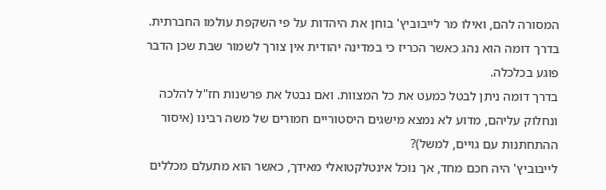המסורה להם, ואילו מר לייבוביץ' בוחן את היהדות על פי השקפת עולמו החברתית.
בדרך דומה הוא נהג כאשר הכריז כי במדינה יהודית אין צורך לשמור שבת שכן הדבר פוגע בכלכלה.
בדרך דומה ניתן לבטל כמעט את כל המצוות. ואם נבטל את פרשנות חז"ל להלכה ונחלוק עליהם, מדוע לא נמצא מישגים היסטוריים חמורים של משה רבינו (איסור ההתחתנות עם גויים, למשל)?
לייבוביץ' היה חכם מחד, אך נוכל אינטלקטואלי מאידך, כאשר הוא מתעלם מכללים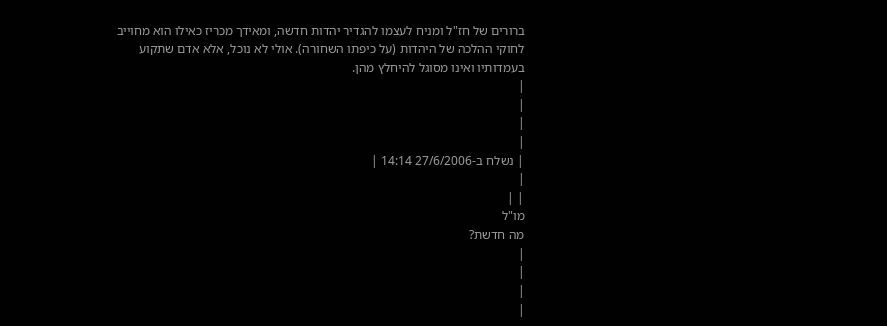ברורים של חז"ל ומניח לעצמו להגדיר יהדות חדשה, ומאידך מכריז כאילו הוא מחוייב לחוקי ההלכה של היהדות (על כיפתו השחורה). אולי לא נוכל, אלא אדם שתקוע בעמדותיו ואינו מסוגל להיחלץ מהן.
|
|
|
|
| נשלח ב-27/6/2006 14:14 |
|
| |
מו"ל
מה חדשת?
|
|
|
|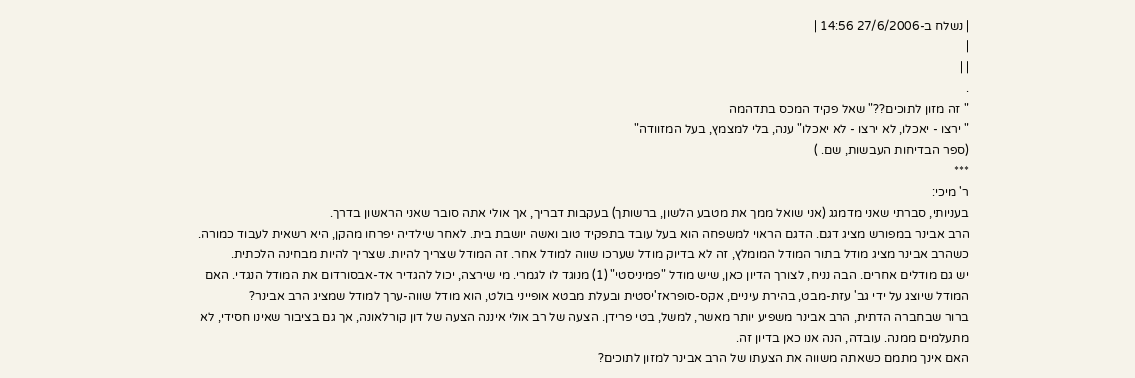| נשלח ב-27/6/2006 14:56 |
|
| |
.
" זה מזון לתוכים??" שאל פקיד המכס בתדהמה
" ירצו - יאכלו, לא ירצו - לא יאכלו" ענה, בלי למצמץ, בעל המזוודה"
(ספר הבדיחות העבשות, שם. )
***
ר' מיכי:
בעניותי, סברתי שאני מדמגג (אני שואל ממך את מטבע הלשון, ברשותך) בעקבות דבריך, אך אולי אתה סובר שאני הראשון בדרך.
הרב אבינר במפורש מציג דגם. הדגם הראוי למשפחה הוא בעל עובד בתפקיד טוב ואשה יושבת בית. לאחר שילדיה יפרחו מהקן, היא רשאית לעבוד כמורה. כשהרב אבינר מציג מודל בתור המודל המומלץ, זה לא בדיוק מודל שערכו שווה למודל אחר. זה המודל שצריך להיות. שצריך להיות מבחינה הלכתית.
יש גם מודלים אחרים. הבה נניח, לצורך הדיון כאן, שיש מודל "פמיניסטי" (1) מנוגד לו לגמרי. מי שירצה, יכול להגדיר אד-אבסורדום את המודל הנגדי. האם המודל שיוצג על ידי גב' עזת-מבט, בהירת עיניים, אקס-סופראז'יסטית ובעלת מבטא אופייני בולט, הוא מודל שווה-ערך למודל שמציג הרב אבינר?
ברור שבחברה הדתית, הרב אבינר משפיע יותר מאשר, למשל, בטי פרידן. הצעה של רב אולי איננה הצעה של דון קורלאונה, אך גם בציבור שאינו חסידי, לא מתעלמים ממנה. עובדה, הנה אנו כאן בדיון זה.
האם אינך מתמם כשאתה משווה את הצעתו של הרב אבינר למזון לתוכים?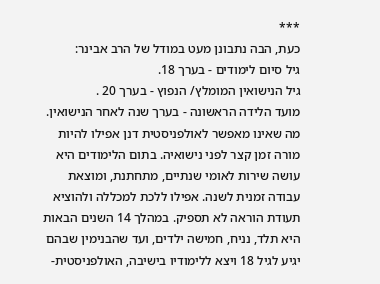***
כעת, הבה נתבונן מעט במודל של הרב אבינר:
גיל סיום לימודים - בערך 18.
גיל הנישואין המומלץ/ הנפוץ - בערך 20 .
מועד הלידה הראשונה - בערך שנה לאחר הנישואין.
מה שאינו מאפשר לאולפניסטית דנן אפילו להיות מורה זמן קצר לפני נישואיה. בתום הלימודים היא עושה שירות לאומי שנתיים, מתחתנת, ומוצאת עבודה זמנית לשנה. אפילו ללכת למכללה ולהוציא תעודת הוראה לא תספיק. במהלך 14 השנים הבאות היא תלד, נניח, חמישה ילדים, ועד שהבנימין שבהם יגיע לגיל 18 ויצא ללימודיו בישיבה, האולפניסטית-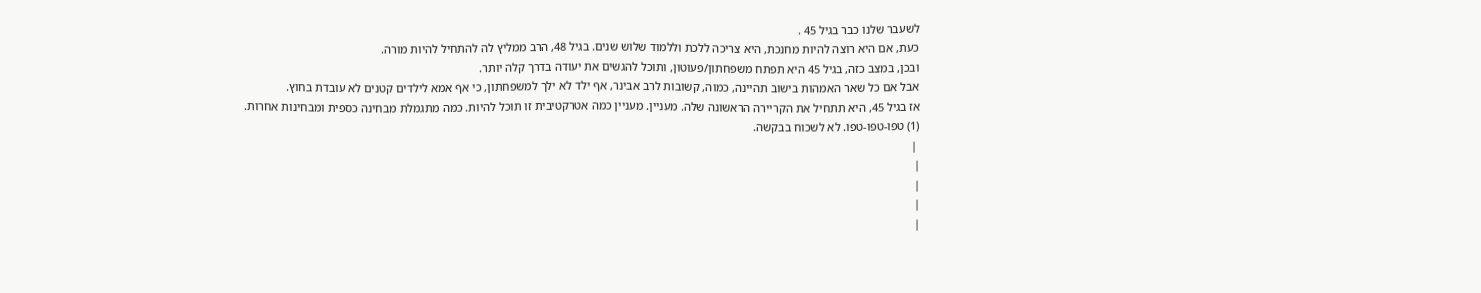לשעבר שלנו כבר בגיל 45 .
כעת, אם היא רוצה להיות מחנכת, היא צריכה ללכת וללמוד שלוש שנים. בגיל 48, הרב ממליץ לה להתחיל להיות מורה.
ובכן, במצב כזה, בגיל 45 היא תפתח משפחתון/פעוטון, ותוכל להגשים את יעודה בדרך קלה יותר.
אבל אם כל שאר האמהות בישוב תהיינה, כמוה, קשובות לרב אבינר, אף ילד לא ילך למשפחתון, כי אף אמא לילדים קטנים לא עובדת בחוץ.
אז בגיל 45, היא תתחיל את הקריירה הראשונה שלה. מעניין. מעניין כמה אטרקטיבית זו תוכל להיות. כמה מתגמלת מבחינה כספית ומבחינות אחרות.
(1) טפו-טפו-טפו. לא לשכוח בבקשה.
 |
|
|
|
|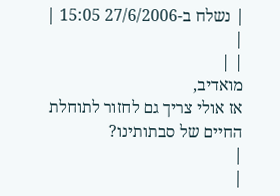| נשלח ב-27/6/2006 15:05 |
|
| |
מואדיב,
אז אולי צריך גם לחזור לתוחלת החיים של סבתותינו?
|
|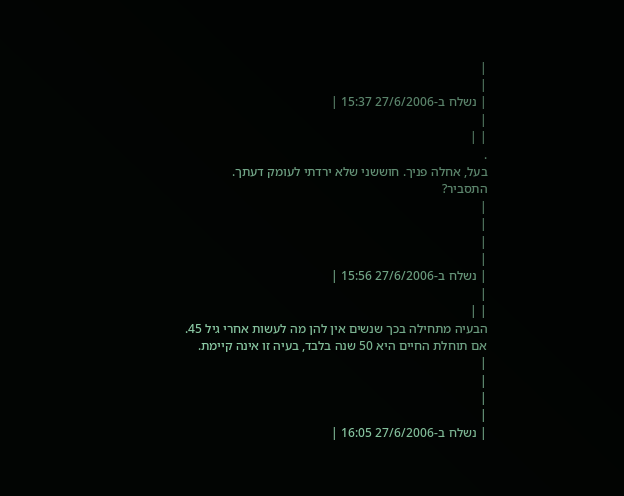|
|
| נשלח ב-27/6/2006 15:37 |
|
| |
.
בעל, אחלה פניך. חוששני שלא ירדתי לעומק דעתך.
התסביר?
|
|
|
|
| נשלח ב-27/6/2006 15:56 |
|
| |
הבעיה מתחילה בכך שנשים אין להן מה לעשות אחרי גיל 45.
אם תוחלת החיים היא 50 שנה בלבד, בעיה זו אינה קיימת.
|
|
|
|
| נשלח ב-27/6/2006 16:05 |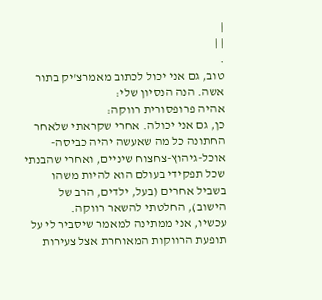|
| |
.
טוב, גם אני יכול לכתוב מאמרצ'יק בתור אשה. הנה הנסיון שלי:
אהיה פרופסורית רווקה:
כן, גם אני יכולה. אחרי שקראתי שלאחר החתונה כל מה שאעשה יהיה כביסה-אוכל-גיהוץ-צחצוח שיניים, ואחרי שהבנתי שכל תפקידי בעולם הוא להיות משהו בשביל אחרים (בעל, ילדים, הרב של הישוב), החלטתי להשאר רווקה.
עכשיו, אני ממתינה למאמר שיסביר לי על תופעת הרווקות המאוחרת אצל צעירות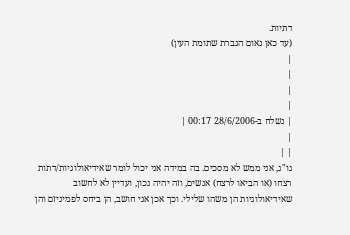דתיות.
(עד כאן נאום הגברת שתומת העין)
|
|
|
|
| נשלח ב-28/6/2006 00:17 |
|
| |
גו"ג, אני ממש לא מסכים. בה במידה אני יכול לומר שאידיאולוגיות/דתות רצחו (או הביאו לרצח) אנשים, וזה יהיה נכון, ועדיין לא לחשוב שאידיאולוגיות הן משהו שלילי. וכך אכן אני חושב, הן ביחס לפמיניזם והן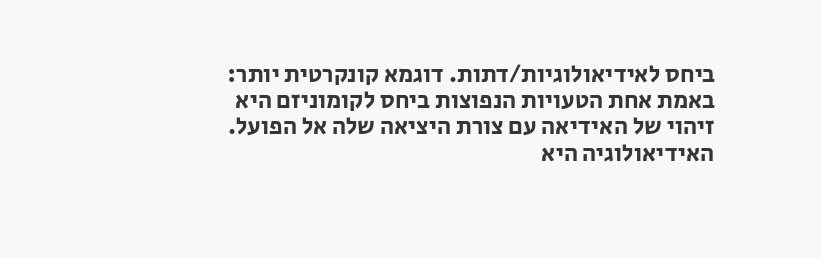ביחס לאידיאולוגיות/דתות. דוגמא קונקרטית יותר: באמת אחת הטעויות הנפוצות ביחס לקומוניזם היא זיהוי של האידיאה עם צורת היציאה שלה אל הפועל. האידיאולוגיה היא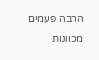הרבה פעמים מכוונות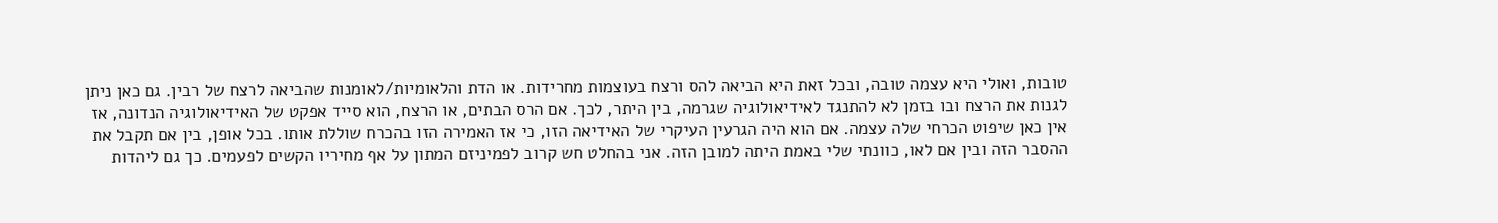טובות, ואולי היא עצמה טובה, ובכל זאת היא הביאה להס ורצח בעוצמות מחרידות. או הדת והלאומיות/לאומנות שהביאה לרצח של רבין. גם כאן ניתן לגנות את הרצח ובו בזמן לא להתנגד לאידיאולוגיה שגרמה, בין היתר, לכך. אם הרס הבתים, או הרצח, הוא סייד אפקט של האידיאולוגיה הנדונה, אז אין כאן שיפוט הכרחי שלה עצמה. אם הוא היה הגרעין העיקרי של האידיאה הזו, כי אז האמירה הזו בהכרח שוללת אותו. בכל אופן, בין אם תקבל את ההסבר הזה ובין אם לאו, כוונתי שלי באמת היתה למובן הזה. אני בהחלט חש קרוב לפמיניזם המתון על אף מחיריו הקשים לפעמים. כך גם ליהדות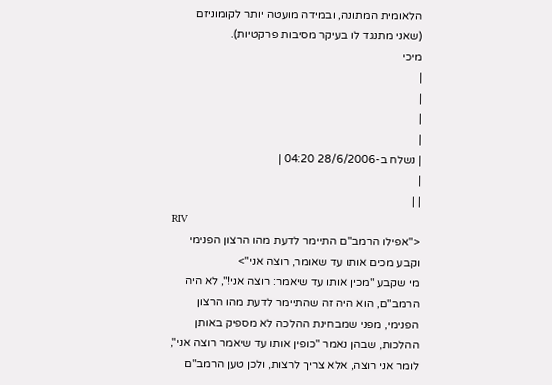הלאומית המתונה, ובמידה מועטה יותר לקומוניזם (שאני מתנגד לו בעיקר מסיבות פרקטיות).
מיכי
|
|
|
|
| נשלח ב-28/6/2006 04:20 |
|
| |
RIV
<"אפילו הרמב"ם התיימר לדעת מהו הרצון הפנימי וקבע מכים אותו עד שאומר, רוצה אני">
מי שקבע "מכין אותו עד שיאמר: רוצה אני!", לא היה הרמב"ם, הוא היה זה שהתיימר לדעת מהו הרצון הפנימי, מפני שמבחינת ההלכה לא מספיק באותן ההלכות, שבהן נאמר "כופין אותו עד שיאמר רוצה אני", לומר אני רוצה, אלא צריך לרצות, ולכן טען הרמב"ם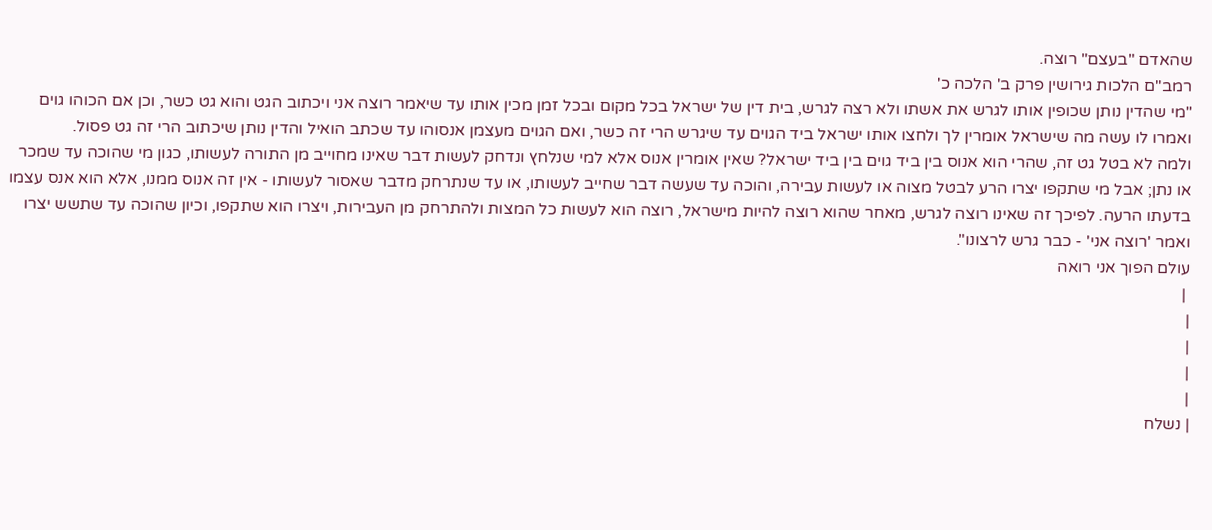שהאדם "בעצם" רוצה.
רמב"ם הלכות גירושין פרק ב' הלכה כ'
"מי שהדין נותן שכופין אותו לגרש את אשתו ולא רצה לגרש, בית דין של ישראל בכל מקום ובכל זמן מכין אותו עד שיאמר רוצה אני ויכתוב הגט והוא גט כשר, וכן אם הכוהו גוים ואמרו לו עשה מה שישראל אומרין לך ולחצו אותו ישראל ביד הגוים עד שיגרש הרי זה כשר, ואם הגוים מעצמן אנסוהו עד שכתב הואיל והדין נותן שיכתוב הרי זה גט פסול.
ולמה לא בטל גט זה, שהרי הוא אנוס בין ביד גוים בין ביד ישראל? שאין אומרין אנוס אלא למי שנלחץ ונדחק לעשות דבר שאינו מחוייב מן התורה לעשותו, כגון מי שהוכה עד שמכר או נתן; אבל מי שתקפו יצרו הרע לבטל מצוה או לעשות עבירה, והוכה עד שעשה דבר שחייב לעשותו, או עד שנתרחק מדבר שאסור לעשותו - אין זה אנוס ממנו, אלא הוא אנס עצמו בדעתו הרעה. לפיכך זה שאינו רוצה לגרש, מאחר שהוא רוצה להיות מישראל, רוצה הוא לעשות כל המצות ולהתרחק מן העבירות, ויצרו הוא שתקפו, וכיון שהוכה עד שתשש יצרו ואמר 'רוצה אני' - כבר גרש לרצונו".
עולם הפוך אני רואה
 |
|
|
|
|
| נשלח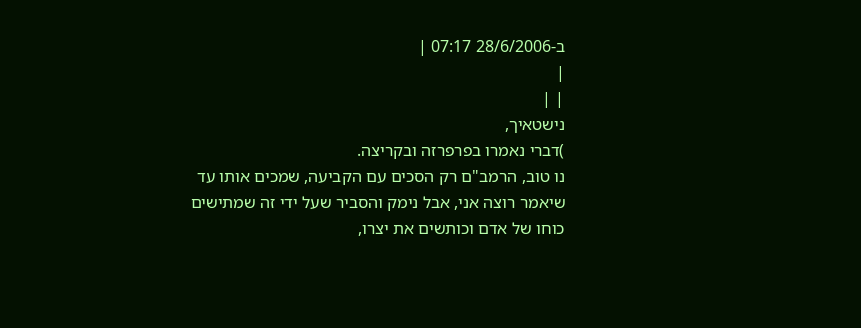ב-28/6/2006 07:17 |
|
| |
נישטאיך,
)דברי נאמרו בפרפרזה ובקריצה.
נו טוב, הרמב"ם רק הסכים עם הקביעה, שמכים אותו עד שיאמר רוצה אני, אבל נימק והסביר שעל ידי זה שמתישים כוחו של אדם וכותשים את יצרו,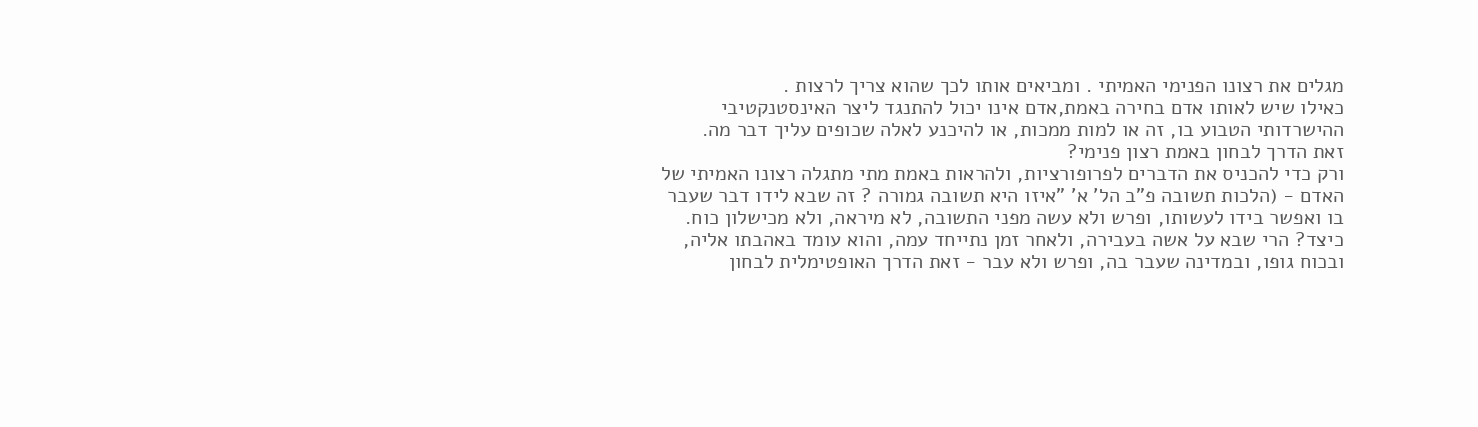מגלים את רצונו הפנימי האמיתי . ומביאים אותו לכך שהוא צריך לרצות .
כאילו שיש לאותו אדם בחירה באמת,אדם אינו יכול להתנגד ליצר האינסטנקטיבי ההישרדותי הטבוע בו, זה או למות ממכות, או להיכנע לאלה שכופים עליך דבר מה.
זאת הדרך לבחון באמת רצון פנימי?
ורק כדי להכניס את הדברים לפרופורציות, ולהראות באמת מתי מתגלה רצונו האמיתי של האדם - (הלכות תשובה פ"ב הל' א' "איזו היא תשובה גמורה ? זה שבא לידו דבר שעבר בו ואפשר בידו לעשותו, ופרש ולא עשה מפני התשובה, לא מיראה, ולא מכישלון כוח. כיצד? הרי שבא על אשה בעבירה, ולאחר זמן נתייחד עמה, והוא עומד באהבתו אליה, ובכוח גופו, ובמדינה שעבר בה, ופרש ולא עבר - זאת הדרך האופטימלית לבחון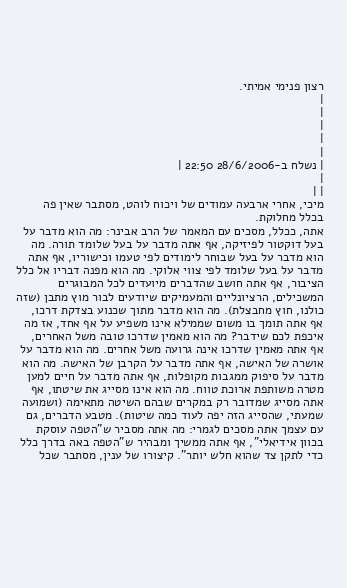רצון פנימי אמיתי.
|
|
|
|
|
| נשלח ב-28/6/2006 22:50 |
|
| |
מיכי, אחרי ארבעה עמודים של ויכוח לוהט, מסתבר שאין פה בכלל מחלוקת.
אתה, ככלל, מסכים עם המאמר של הרב אבינר: מה הוא מדבר על בעל דוקטור לפיזיקה, אף אתה מדבר על בעל שלומד תורה. מה הוא מדבר על בעל שבוחר לימודים לפי טעמו וכישוריו, אף אתה מדבר על בעל שלומד לפי צווי אלוקי. מה הוא מפנה דבריו אל כלל הציבור, אף אתה חושב שהדברים מיועדים לכל המבוגרים המשכילים, הרציונליים והמעמיקים שיודעים לבור מוץ מתבן (שזה כולנו, חוץ מחבצלת). מה הוא מדבר מתוך שכנוע בצדקת דרכו, אף אתה תומך בו משום שממילא אינו משפיע על אף אחד, אז מה איכפת לכם שידבר? מה הוא מאמין שדרכו טובה משל האחרים, אף אתה מאמין שדרכו אינה גרועה משל אחרים. מה הוא מדבר על אושרה של האישה, אף אתה מדבר על הקרבן של האישה. מה הוא מדבר על סיפוק ממגבות מקופלות, אף אתה מדבר על חיים למען מטרה משותפת ארוכת טווח. מה הוא אינו מסייג את שיטתו, אף אתה מסייג שמדובר רק במקרים שבהם השיטה מתאימה (ושמועה שמעתי, שהסייג הזה יפה לעוד כמה שיטות). מטבע הדברים, גם עם עצמך אתה מסכים לגמרי: מה אתה מסביר ש"הטפה עוסקת בכוון אידיאלי", אף אתה ממשיך ומבהיר ש"הטפה באה בדרך כלל כדי לתקן צד שהוא חלש יותר". קיצורו של ענין, מסתבר שכל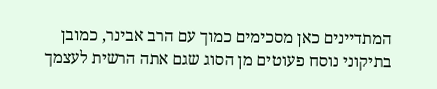המתדיינים כאן מסכימים כמוך עם הרב אבינר, כמובן בתיקוני נוסח פעוטים מן הסוג שגם אתה הרשית לעצמך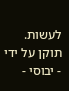לעשות.
תוקן על ידי - יבוסי -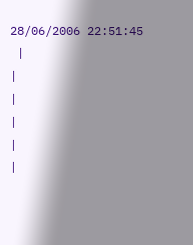28/06/2006 22:51:45
 |
|
|
|
|
|